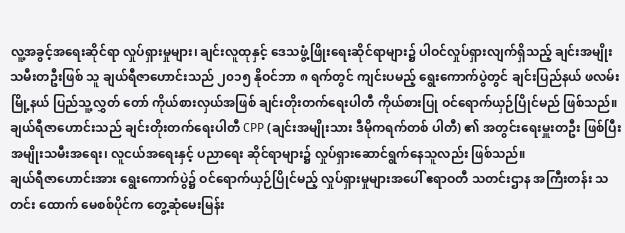လူ့အခွင့်အရေးဆိုင်ရာ လှုပ်ရှားမှုများ၊ ချင်းလူထုနှင့် ဒေသဖွံ့ဖြိုးရေးဆိုင်ရာများ၌ ပါဝင်လှုပ်ရှားလျက်ရှိသည့် ချင်းအမျိုးသမီးတဦးဖြစ် သူ ချယ်ရီဇာဟောင်းသည် ၂၀၁၅ နိုဝင်ဘာ ၈ ရက်တွင် ကျင်းပမည့် ရွေးကောက်ပွဲတွင် ချင်းပြည်နယ် ဖလမ်းမြို့နယ် ပြည်သူ့လွှတ် တော် ကိုယ်စားလှယ်အဖြစ် ချင်းတိုးတက်ရေးပါတီ ကိုယ်စားပြု ဝင်ရောက်ယှဉ်ပြိုင်မည် ဖြစ်သည်။
ချယ်ရီဇာဟောင်းသည် ချင်းတိုးတက်ရေးပါတီ CPP (ချင်းအမျိုးသား ဒီမိုကရက်တစ် ပါတီ) ၏ အတွင်းရေးမှူးတဦး ဖြစ်ပြီး အမျိုးသမီးအရေး၊ လူငယ်အရေးနှင့် ပညာရေး ဆိုင်ရာများ၌ လှုပ်ရှားဆောင်ရွက်နေသူလည်း ဖြစ်သည်။
ချယ်ရီဇာဟောင်းအား ရွေးကောက်ပွဲ၌ ဝင်ရောက်ယှဉ်ပြိုင်မည့် လှုပ်ရှားမှုများအပေါ် ဧရာဝတီ သတင်းဌာန အကြီးတန်း သတင်း ထောက် မေစစ်ပိုင်က တွေ့ဆုံမေးမြန်း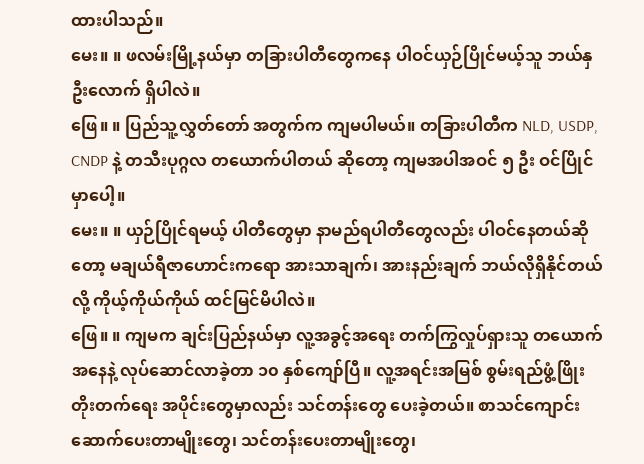ထားပါသည်။
မေး။ ။ ဖလမ်းမြို့နယ်မှာ တခြားပါတီတွေကနေ ပါဝင်ယှဉ်ပြိုင်မယ့်သူ ဘယ်နှဦးလောက် ရှိပါလဲ။
ဖြေ။ ။ ပြည်သူ့လွှတ်တော် အတွက်က ကျမပါမယ်။ တခြားပါတီက NLD, USDP, CNDP နဲ့ တသီးပုဂ္ဂလ တယောက်ပါတယ် ဆိုတော့ ကျမအပါအဝင် ၅ ဦး ဝင်ပြိုင်မှာပေါ့။
မေး။ ။ ယှဉ်ပြိုင်ရမယ့် ပါတီတွေမှာ နာမည်ရပါတီတွေလည်း ပါဝင်နေတယ်ဆိုတော့ မချယ်ရီဇာဟောင်းကရော အားသာချက်၊ အားနည်းချက် ဘယ်လိုရှိနိုင်တယ်လို့ ကိုယ့်ကိုယ်ကိုယ် ထင်မြင်မိပါလဲ။
ဖြေ။ ။ ကျမက ချင်းပြည်နယ်မှာ လူ့အခွင့်အရေး တက်ကြွလှုပ်ရှားသူ တယောက်အနေနဲ့ လုပ်ဆောင်လာခဲ့တာ ၁၀ နှစ်ကျော်ပြီ။ လူ့အရင်းအမြစ် စွမ်းရည်ဖွံ့ဖြိုးတိုးတက်ရေး အပိုင်းတွေမှာလည်း သင်တန်းတွေ ပေးခဲ့တယ်။ စာသင်ကျောင်း ဆောက်ပေးတာမျိုးတွေ၊ သင်တန်းပေးတာမျိုးတွေ၊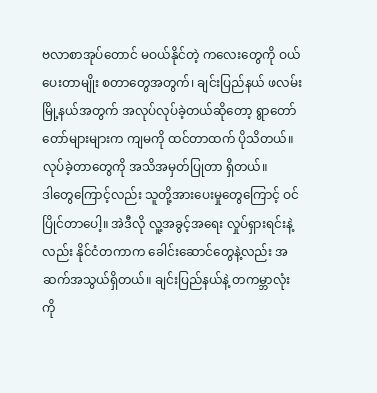ဗလာစာအုပ်တောင် မဝယ်နိုင်တဲ့ ကလေးတွေကို ဝယ်ပေးတာမျိုး စတာတွေအတွက်၊ ချင်းပြည်နယ် ဖလမ်းမြို့နယ်အတွက် အလုပ်လုပ်ခဲ့တယ်ဆိုတော့ ရွာတော်တော်များများက ကျမကို ထင်တာထက် ပိုသိတယ်။ လုပ်ခဲ့တာတွေကို အသိအမှတ်ပြုတာ ရှိတယ်။
ဒါတွေကြောင့်လည်း သူတို့အားပေးမှုတွေကြောင့် ဝင်ပြိုင်တာပေါ့။ အဲဒီလို လူ့အခွင့်အရေး လှုပ်ရှားရင်းနဲ့လည်း နိုင်ငံတကာက ခေါင်းဆောင်တွေနဲ့လည်း အဆက်အသွယ်ရှိတယ်။ ချင်းပြည်နယ်နဲ့ တကမ္ဘာလုံးကို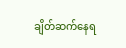ချိတ်ဆက်နေရ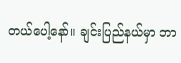တယ်ပေါ့နော်။ ချင်းပြည်နယ်မှာ ဘာ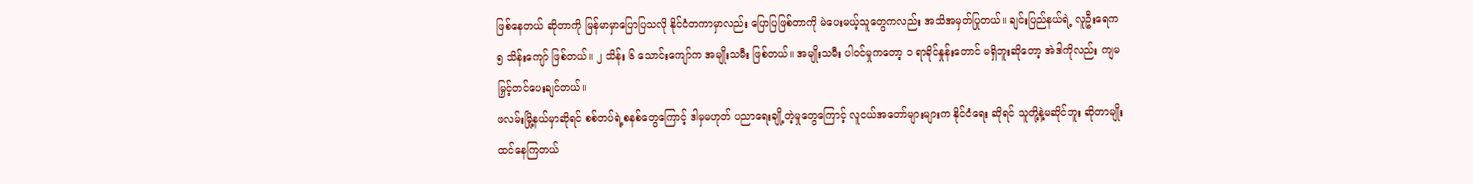ဖြစ်နေတယ် ဆိုတာကို မြန်မာမှာပြောပြသလို နိုင်ငံတကာမှာလည်း ပြောပြဖြစ်တာကို မဲပေးမယ့်သူတွေကလည်း အသိအမှတ်ပြုတယ်။ ချင်းပြည်နယ်ရဲ့ လူဦးရေက ၅ သိန်းကျော် ဖြစ်တယ်။ ၂ သိန်း ၆ သောင်းကျော်က အမျိုးသမီး ဖြစ်တယ်။ အမျိုးသမီး ပါဝင်မှုကတော့ ၁ ရာခိုင်နှုန်းတောင် မရှိဘူးဆိုတော့ အဲဒါကိုလည်း ကျမမြှင့်တင်ပေးချင်တယ်။
ဖလမ်းမြို့နယ်မှာဆိုရင် စစ်တပ်ရဲ့စနစ်တွေကြောင့် ဒါမှမဟုတ် ပညာရေးချို့တဲ့မှုတွေကြောင့် လူငယ်အတော်များများက နိုင်ငံရေး ဆိုရင် သူတို့နဲ့မဆိုင်ဘူး ဆိုတာမျိုး ထင်နေကြတယ်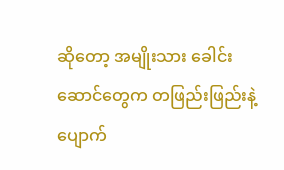ဆိုတော့ အမျိုးသား ခေါင်းဆောင်တွေက တဖြည်းဖြည်းနဲ့ ပျောက်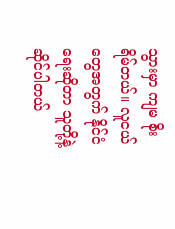သွားမှာ ကျမ စိုးရိမ်တယ်။ လူငယ်တွေအတွက် နိုင်ငံရေးဆိုတာ သူတို့နဲ့ ဆိုင်ပါတယ်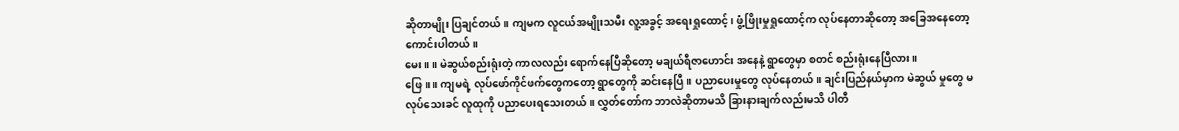ဆိုတာမျိုး ပြချင်တယ်။ ကျမက လူငယ်အမျိုးသမီး လူ့အခွင့် အရေးရှုထောင့်၊ ဖွံ့ဖြိုးမှုရှုထောင့်က လုပ်နေတာဆိုတော့ အခြေအနေတော့ ကောင်းပါတယ်။
မေး။ ။ မဲဆွယ်စည်းရုံးတဲ့ ကာလလည်း ရောက်နေပြီဆိုတော့ မချယ်ရီဇာဟောင်း အနေနဲ့ ရွာတွေမှာ စတင် စည်းရုံးနေပြီလား။
ဖြေ။ ။ ကျမရဲ့ လုပ်ဖော်ကိုင်ဖက်တွေကတော့ ရွာတွေကို ဆင်းနေပြီ။ ပညာပေးမှုတွေ လုပ်နေတယ်။ ချင်းပြည်နယ်မှာက မဲဆွယ် မှုတွေ မလုပ်သေးခင် လူထုကို ပညာပေးရသေးတယ်။ လွှတ်တော်က ဘာလဲဆိုတာမသိ ခြားနားချက်လည်းမသိ ပါတီ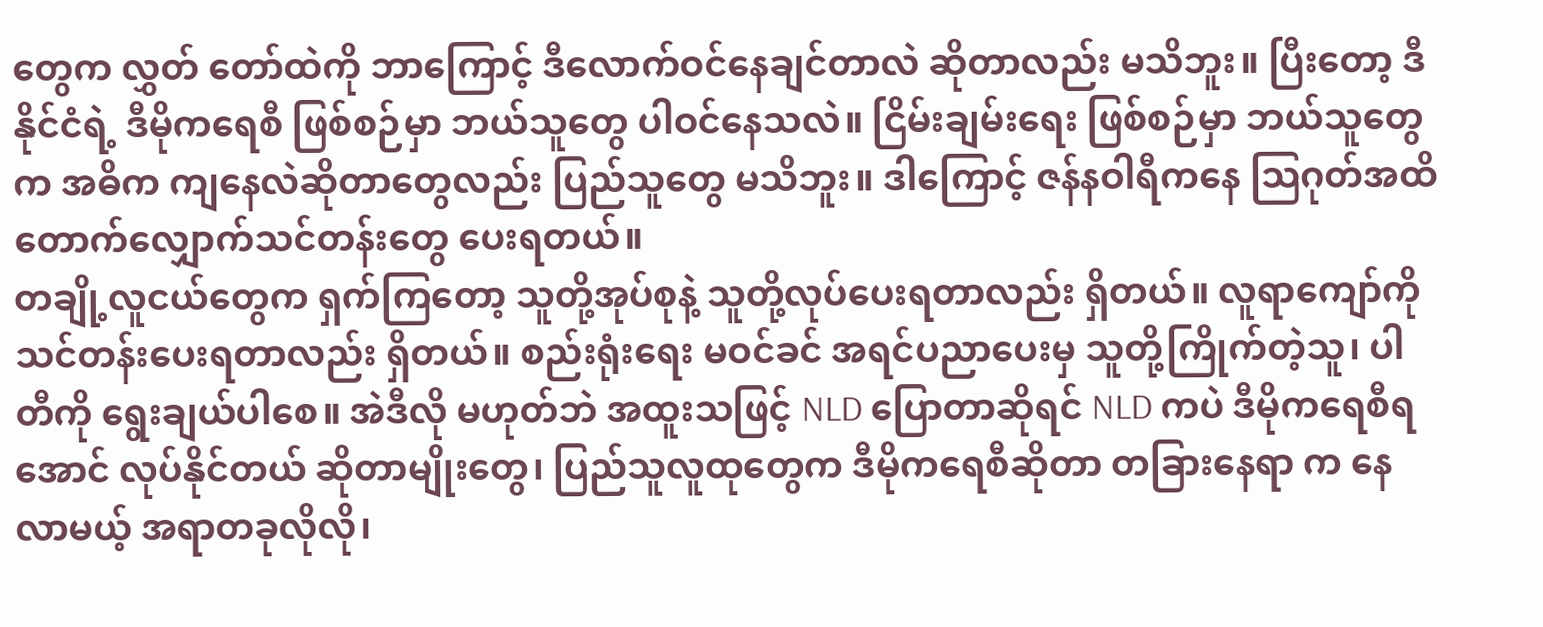တွေက လွှတ် တော်ထဲကို ဘာကြောင့် ဒီလောက်ဝင်နေချင်တာလဲ ဆိုတာလည်း မသိဘူး။ ပြီးတော့ ဒီနိုင်ငံရဲ့ ဒီမိုကရေစီ ဖြစ်စဉ်မှာ ဘယ်သူတွေ ပါဝင်နေသလဲ။ ငြိမ်းချမ်းရေး ဖြစ်စဉ်မှာ ဘယ်သူတွေက အဓိက ကျနေလဲဆိုတာတွေလည်း ပြည်သူတွေ မသိဘူး။ ဒါကြောင့် ဇန်နဝါရီကနေ သြဂုတ်အထိ တောက်လျှောက်သင်တန်းတွေ ပေးရတယ်။
တချို့လူငယ်တွေက ရှက်ကြတော့ သူတို့အုပ်စုနဲ့ သူတို့လုပ်ပေးရတာလည်း ရှိတယ်။ လူရာကျော်ကို သင်တန်းပေးရတာလည်း ရှိတယ်။ စည်းရုံးရေး မဝင်ခင် အရင်ပညာပေးမှ သူတို့ကြိုက်တဲ့သူ၊ ပါတီကို ရွေးချယ်ပါစေ။ အဲဒီလို မဟုတ်ဘဲ အထူးသဖြင့် NLD ပြောတာဆိုရင် NLD ကပဲ ဒီမိုကရေစီရအောင် လုပ်နိုင်တယ် ဆိုတာမျိုးတွေ၊ ပြည်သူလူထုတွေက ဒီမိုကရေစီဆိုတာ တခြားနေရာ က နေလာမယ့် အရာတခုလိုလို၊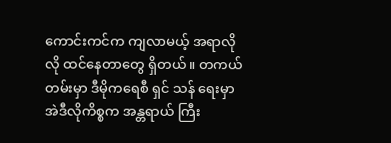ကောင်းကင်က ကျလာမယ့် အရာလိုလို ထင်နေတာတွေ ရှိတယ်။ တကယ်တမ်းမှာ ဒီမိုကရေစီ ရှင် သန် ရေးမှာ အဲဒီလိုကိစ္စက အန္တရာယ် ကြီး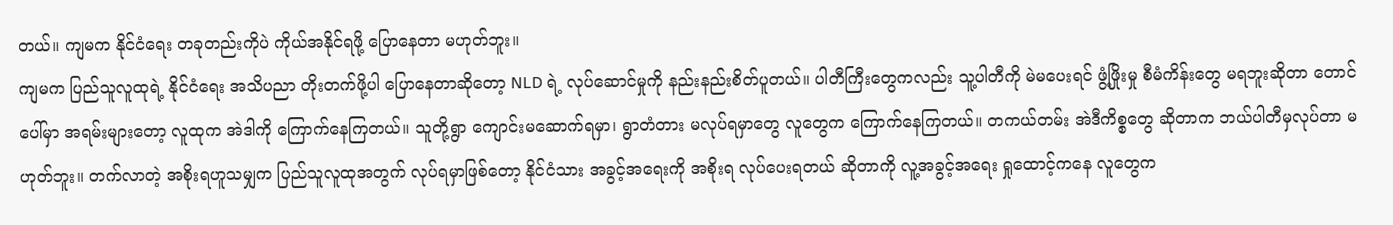တယ်။ ကျမက နိုင်ငံရေး တခုတည်းကိုပဲ ကိုယ်အနိုင်ရဖို့ ပြောနေတာ မဟုတ်ဘူး။
ကျမက ပြည်သူလူထုရဲ့ နိုင်ငံရေး အသိပညာ တိုးတက်ဖို့ပါ ပြောနေတာဆိုတော့ NLD ရဲ့ လုပ်ဆောင်မှုကို နည်းနည်းစိတ်ပူတယ်။ ပါတီကြီးတွေကလည်း သူ့ပါတီကို မဲမပေးရင် ဖွံ့ဖြိုးမှု စီမံကိန်းတွေ မရဘူးဆိုတာ တောင်ပေါ်မှာ အရမ်းများတော့ လူထုက အဲဒါကို ကြောက်နေကြတယ်။ သူတို့ရွာ ကျောင်းမဆောက်ရမှာ၊ ရွာတံတား မလုပ်ရမှာတွေ လူတွေက ကြောက်နေကြတယ်။ တကယ်တမ်း အဲဒီကိစ္စတွေ ဆိုတာက ဘယ်ပါတီမှလုပ်တာ မဟုတ်ဘူး။ တက်လာတဲ့ အစိုးရဟူသမျှက ပြည်သူလူထုအတွက် လုပ်ရမှာဖြစ်တော့ နိုင်ငံသား အခွင့်အရေးကို အစိုးရ လုပ်ပေးရတယ် ဆိုတာကို လူ့အခွင့်အရေး ရှုထောင့်ကနေ လူတွေက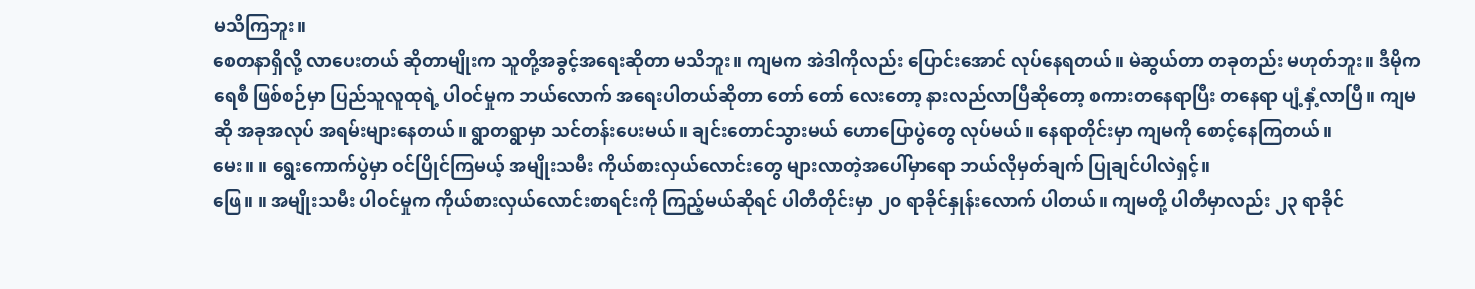မသိကြဘူး။
စေတနာရှိလို့ လာပေးတယ် ဆိုတာမျိုးက သူတို့အခွင့်အရေးဆိုတာ မသိဘူး။ ကျမက အဲဒါကိုလည်း ပြောင်းအောင် လုပ်နေရတယ်။ မဲဆွယ်တာ တခုတည်း မဟုတ်ဘူး။ ဒီမိုကရေစီ ဖြစ်စဉ်မှာ ပြည်သူလူထုရဲ့ ပါဝင်မှုက ဘယ်လောက် အရေးပါတယ်ဆိုတာ တော် တော် လေးတော့ နားလည်လာပြီဆိုတော့ စကားတနေရာပြီး တနေရာ ပျံ့နှံ့လာပြီ။ ကျမဆို အခုအလုပ် အရမ်းများနေတယ်။ ရွာတရွာမှာ သင်တန်းပေးမယ်။ ချင်းတောင်သွားမယ် ဟောပြောပွဲတွေ လုပ်မယ်။ နေရာတိုင်းမှာ ကျမကို စောင့်နေကြတယ်။
မေး။ ။ ရွေးကောက်ပွဲမှာ ဝင်ပြိုင်ကြမယ့် အမျိုးသမီး ကိုယ်စားလှယ်လောင်းတွေ များလာတဲ့အပေါ်မှာရော ဘယ်လိုမှတ်ချက် ပြုချင်ပါလဲရှင့်။
ဖြေ။ ။ အမျိုးသမီး ပါဝင်မှုက ကိုယ်စားလှယ်လောင်းစာရင်းကို ကြည့်မယ်ဆိုရင် ပါတီတိုင်းမှာ ၂၀ ရာခိုင်နှုန်းလောက် ပါတယ်။ ကျမတို့ ပါတီမှာလည်း ၂၃ ရာခိုင်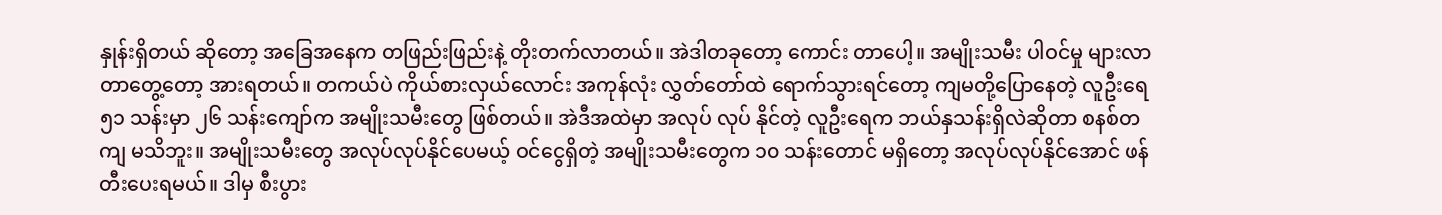နှုန်းရှိတယ် ဆိုတော့ အခြေအနေက တဖြည်းဖြည်းနဲ့ တိုးတက်လာတယ်။ အဲဒါတခုတော့ ကောင်း တာပေါ့။ အမျိုးသမီး ပါဝင်မှု များလာတာတွေ့တော့ အားရတယ်။ တကယ်ပဲ ကိုယ်စားလှယ်လောင်း အကုန်လုံး လွှတ်တော်ထဲ ရောက်သွားရင်တော့ ကျမတို့ပြောနေတဲ့ လူဦးရေ ၅၁ သန်းမှာ ၂၆ သန်းကျော်က အမျိုးသမီးတွေ ဖြစ်တယ်။ အဲဒီအထဲမှာ အလုပ် လုပ် နိုင်တဲ့ လူဦးရေက ဘယ်နှသန်းရှိလဲဆိုတာ စနစ်တကျ မသိဘူး။ အမျိုးသမီးတွေ အလုပ်လုပ်နိုင်ပေမယ့် ဝင်ငွေရှိတဲ့ အမျိုးသမီးတွေက ၁၀ သန်းတောင် မရှိတော့ အလုပ်လုပ်နိုင်အောင် ဖန်တီးပေးရမယ်။ ဒါမှ စီးပွား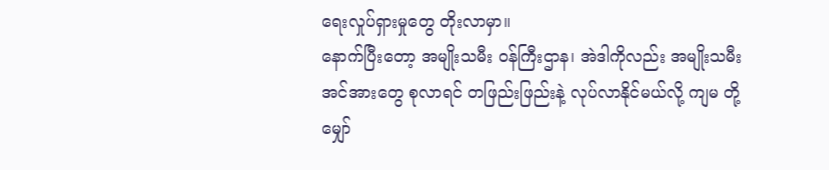ရေးလှုပ်ရှားမှုတွေ တိုးလာမှာ။
နောက်ပြီးတော့ အမျိုးသမီး ဝန်ကြီးဌာန၊ အဲဒါကိုလည်း အမျိုးသမီးအင်အားတွေ စုလာရင် တဖြည်းဖြည်းနဲ့ လုပ်လာနိုင်မယ်လို့ ကျမ တို့မျှော်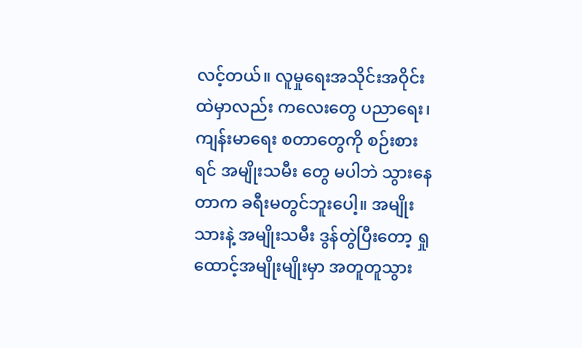လင့်တယ်။ လူမှုရေးအသိုင်းအဝိုင်းထဲမှာလည်း ကလေးတွေ ပညာရေး၊ ကျန်းမာရေး စတာတွေကို စဉ်းစားရင် အမျိုးသမီး တွေ မပါဘဲ သွားနေတာက ခရီးမတွင်ဘူးပေါ့။ အမျိုးသားနဲ့ အမျိုးသမီး ဒွန်တွဲပြီးတော့ ရှုထောင့်အမျိုးမျိုးမှာ အတူတူသွား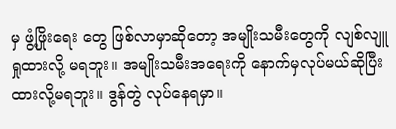မှ ဖွံ့ဖြိုးရေး တွေ ဖြစ်လာမှာဆိုတော့ အမျိုးသမီးတွေကို လျစ်လျူရှုထားလို့ မရဘူး။ အမျိုးသမီးအရေးကို နောက်မှလုပ်မယ်ဆိုပြီး ထားလို့မရဘူး။ ဒွန်တွဲ လုပ်နေရမှာ။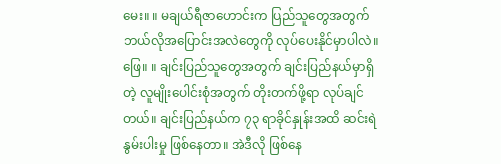မေး။ ။ မချယ်ရီဇာဟောင်းက ပြည်သူတွေအတွက် ဘယ်လိုအပြောင်းအလဲတွေကို လုပ်ပေးနိုင်မှာပါလဲ။
ဖြေ။ ။ ချင်းပြည်သူတွေအတွက် ချင်းပြည်နယ်မှာရှိတဲ့ လူမျိုးပေါင်းစုံအတွက် တိုးတက်ဖို့ရာ လုပ်ချင်တယ်။ ချင်းပြည်နယ်က ၇၃ ရာခိုင်နှုန်းအထိ ဆင်းရဲနွမ်းပါးမှု ဖြစ်နေတာ။ အဲဒီလို ဖြစ်နေ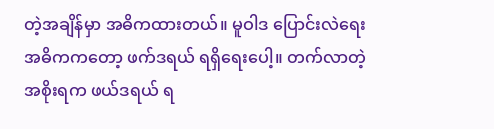တဲ့အချိန်မှာ အဓိကထားတယ်။ မူဝါဒ ပြောင်းလဲရေး အဓိကကတော့ ဖက်ဒရယ် ရရှိရေးပေါ့။ တက်လာတဲ့ အစိုးရက ဖယ်ဒရယ် ရ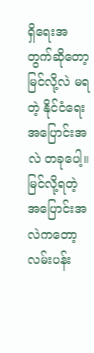ရှိရေးအတွက်ဆိုတော့ မြင်လို့လဲ မရတဲ့ နိုင်ငံရေး အပြောင်းအလဲ တခုပေါ့။ မြင်လို့ရတဲ့ အပြောင်းအလဲကတော့ လမ်းပန်း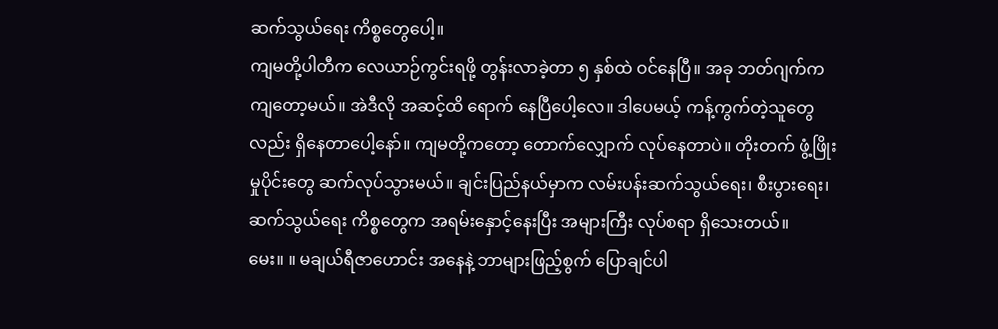ဆက်သွယ်ရေး ကိစ္စတွေပေါ့။
ကျမတို့ပါတီက လေယာဉ်ကွင်းရဖို့ တွန်းလာခဲ့တာ ၅ နှစ်ထဲ ဝင်နေပြီ။ အခု ဘတ်ဂျက်က ကျတော့မယ်။ အဲဒီလို အဆင့်ထိ ရောက် နေပြီပေါ့လေ။ ဒါပေမယ့် ကန့်ကွက်တဲ့သူတွေလည်း ရှိနေတာပေါ့နော်။ ကျမတို့ကတော့ တောက်လျှောက် လုပ်နေတာပဲ။ တိုးတက် ဖွံ့ဖြိုးမှုပိုင်းတွေ ဆက်လုပ်သွားမယ်။ ချင်းပြည်နယ်မှာက လမ်းပန်းဆက်သွယ်ရေး၊ စီးပွားရေး၊ ဆက်သွယ်ရေး ကိစ္စတွေက အရမ်းနှောင့်နေးပြီး အများကြီး လုပ်စရာ ရှိသေးတယ်။
မေး။ ။ မချယ်ရီဇာဟောင်း အနေနဲ့ ဘာများဖြည့်စွက် ပြောချင်ပါ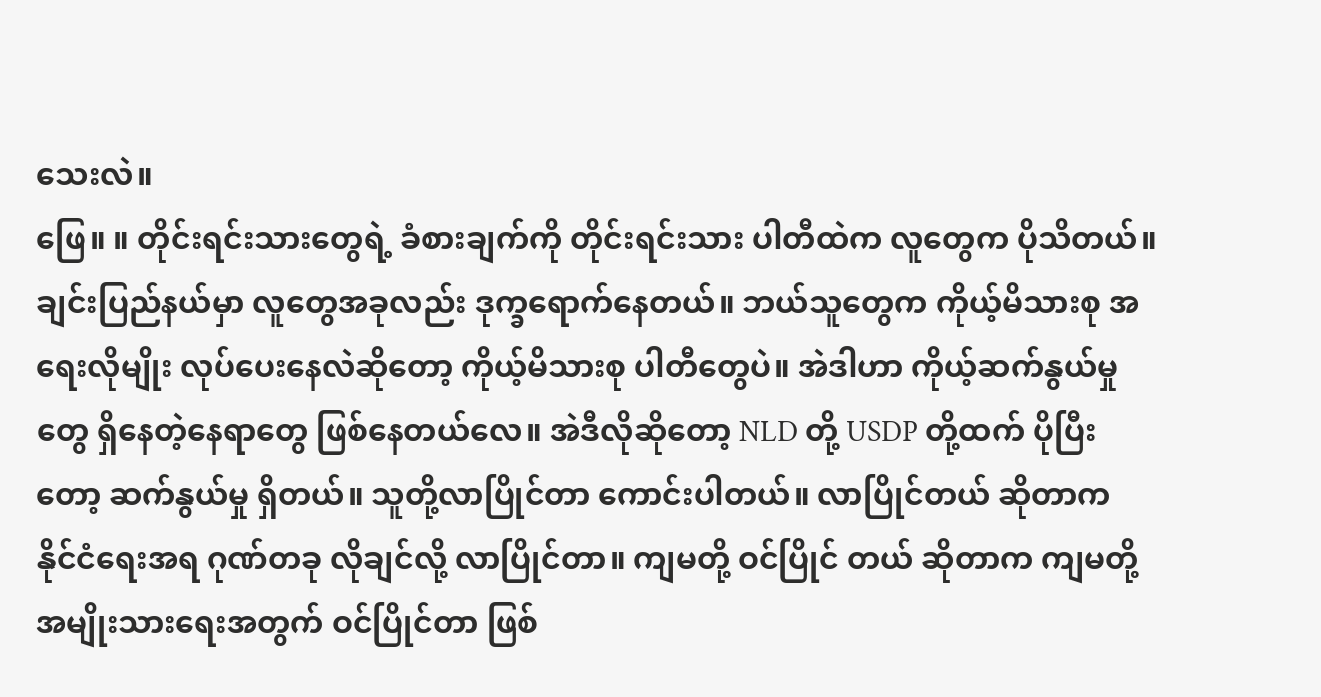သေးလဲ။
ဖြေ။ ။ တိုင်းရင်းသားတွေရဲ့ ခံစားချက်ကို တိုင်းရင်းသား ပါတီထဲက လူတွေက ပိုသိတယ်။ ချင်းပြည်နယ်မှာ လူတွေအခုလည်း ဒုက္ခရောက်နေတယ်။ ဘယ်သူတွေက ကိုယ့်မိသားစု အရေးလိုမျိုး လုပ်ပေးနေလဲဆိုတော့ ကိုယ့်မိသားစု ပါတီတွေပဲ။ အဲဒါဟာ ကိုယ့်ဆက်နွယ်မှုတွေ ရှိနေတဲ့နေရာတွေ ဖြစ်နေတယ်လေ။ အဲဒီလိုဆိုတော့ NLD တို့ USDP တို့ထက် ပိုပြီးတော့ ဆက်နွယ်မှု ရှိတယ်။ သူတို့လာပြိုင်တာ ကောင်းပါတယ်။ လာပြိုင်တယ် ဆိုတာက နိုင်ငံရေးအရ ဂုဏ်တခု လိုချင်လို့ လာပြိုင်တာ။ ကျမတို့ ဝင်ပြိုင် တယ် ဆိုတာက ကျမတို့အမျိုးသားရေးအတွက် ဝင်ပြိုင်တာ ဖြစ်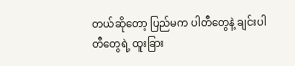တယ်ဆိုတော့ ပြည်မက ပါတီတွေနဲ့ ချင်းပါတီတွေရဲ့ ထူးခြား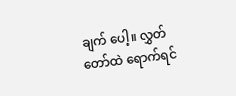ချက် ပေါ့။ လွှတ်တော်ထဲ ရောက်ရင်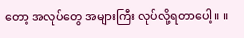တော့ အလုပ်တွေ အများကြီး လုပ်လို့ရတာပေါ့။ ။